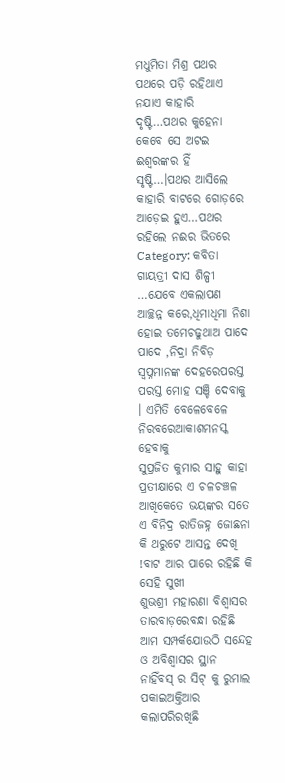ମଧୁମିତା ମିଶ୍ର ପଥର ପଥରେ ପଡ଼ି ରହିଥାଏ ନଯାଏ କାହାରି ଦୃଷ୍ଟି…ପଥର କୁହେନା କେବେ ସେ ଅଟଇ ଈଶ୍ୱରଙ୍କର ହିଁ ସୃଷ୍ଟି…।ପଥର ଆସିଲେ କାହାରି ବାଟରେ ଗୋଡ଼ରେ ଆଡ଼େଇ ହୁଏ…ପଥର ରହିଲେ ନଈର ଭିତରେ
Category: କବିତା
ଗାୟତ୍ରୀ ଦାସ ଶିଳ୍ପୀ …ଯେବେ ଏକଲାପଣ ଆଚ୍ଛନ୍ନ କରେ,ଧିମାଧିମା ନିଶା ହୋଇ ତମେଚଢୁଥାଅ ପାଦେ ପାଦେ ,ନିଦ୍ରା ନିବିଡ଼ ସ୍ଵପ୍ନମାନଙ୍କ ଦେହରେପରସ୍ତ ପରସ୍ତ ମୋହ ସଞ୍ଚି ଦେବାକୁ । ଏମିତି ବେଳେବେଳେ ନିରବରେଆକାଶମନସ୍କ ହେବାକୁ
ସୁପ୍ରଜିତ କୁମାର ସାହୁ କାହା ପ୍ରତୀକ୍ଷାରେ ଏ ଚଳଚଞ୍ଚଳ ଆଖିକେତେ ଭୟଙ୍କର ସତେ ଏ ବିନିଦ୍ର ରାତିଜହ୍ନ ଜୋଛନା କି ଥରୁଟେ ଆସନ୍ତ ଦେଖି !ବାଟ ଆର ପାରେ ରହିଛି କି ସେହି ସୁଖୀ
ଶୁଭଶ୍ରୀ ମହାରଣା ବିଶ୍ଵାସର ତାରବାଡ଼ରେବନ୍ଧା ରହିଛି ଆମ ସମ୍ପର୍କଯୋଉଠି ସନ୍ଦେହ ଓ ଅବିଶ୍ଵାସର ସ୍ଥାନ ନାହିଁବସ୍ ର ସିଟ୍ କୁ ରୁମାଲ ପକାଇଅକ୍ତିଆର କଲାପରିରଖିଛି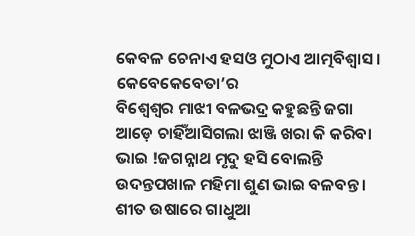କେବଳ ଚେନାଏ ହସଓ ମୁଠାଏ ଆତ୍ମବିଶ୍ଵାସ । କେବେକେବେତା’ର
ବିଶ୍ୱେଶ୍ୱର ମାଝୀ ବଳଭଦ୍ର କହୁଛନ୍ତି ଜଗା ଆଡ଼େ ଚାହିଁଆସିଗଲା ଝାଞ୍ଜି ଖରା କି କରିବା ଭାଇ !ଜଗନ୍ନାଥ ମୃଦୁ ହସି ବୋଲନ୍ତି ଉଦନ୍ତପଖାଳ ମହିମା ଶୁଣ ଭାଇ ବଳବନ୍ତ । ଶୀତ ଉଷାରେ ଗାଧୁଆ